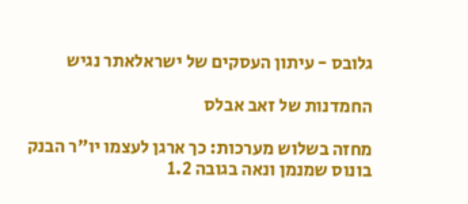גלובס - עיתון העסקים של ישראלאתר נגיש

החמדנות של זאב אבלס

מחזה בשלוש מערכות: כך ארגן לעצמו יו"ר הבנק בונוס שמנמן ונאה בגובה 1.2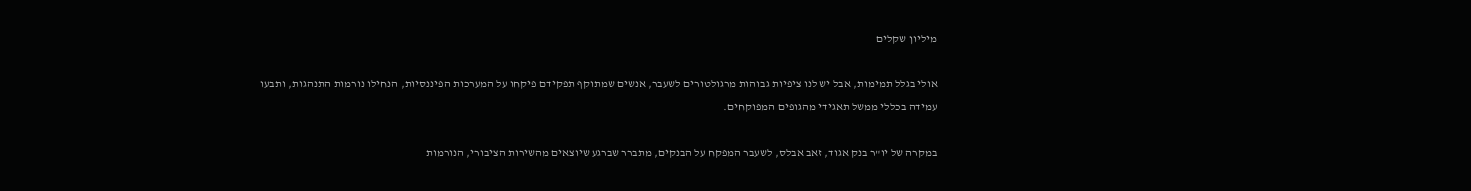מיליון שקלים

אולי בגלל תמימות, אבל יש לנו ציפיות גבוהות מרגולטורים לשעבר, אנשים שמתוקף תפקידם פיקחו על המערכות הפיננסיות, הנחילו נורמות התנהגות, ותבעו עמידה בכללי ממשל תאגידי מהגופים המפוקחים.

במקרה של יו"ר בנק אגוד, זאב אבלס, לשעבר המפקח על הבנקים, מתברר שברגע שיוצאים מהשירות הציבורי, הנורמות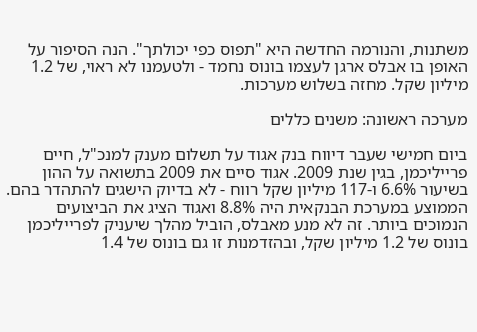משתנות, והנורמה החדשה היא "תפוס כפי יכולתך". הנה הסיפור על האופן בו אבלס ארגן לעצמו בונוס נחמד - ולטעמנו לא ראוי, של 1.2 מיליון שקל. מחזה בשלוש מערכות.

מערכה ראשונה: משנים כללים

ביום חמישי שעבר דיווח בנק אגוד על תשלום מענק למנכ"ל, חיים פרייליכמן, בגין שנת 2009. אגוד סיים את 2009 בתשואה על ההון בשיעור 6.6% ו-117 מיליון שקל רווח - לא בדיוק הישגים להתהדר בהם. הממוצע במערכת הבנקאית היה 8.8% ואגוד הציג את הביצועים הנמוכים ביותר. זה לא מנע מאבלס, הוביל מהלך שיעניק לפרייליכמן בונוס של 1.2 מיליון שקל, ובהזדמנות זו גם בונוס של 1.4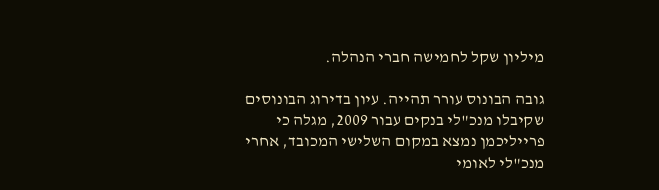מיליון שקל לחמישה חברי הנהלה.

גובה הבונוס עורר תהייה. עיון בדירוג הבונוסים שקיבלו מנכ"לי בנקים עבור 2009, מגלה כי פרייליכמן נמצא במקום השלישי המכובד, אחרי מנכ"לי לאומי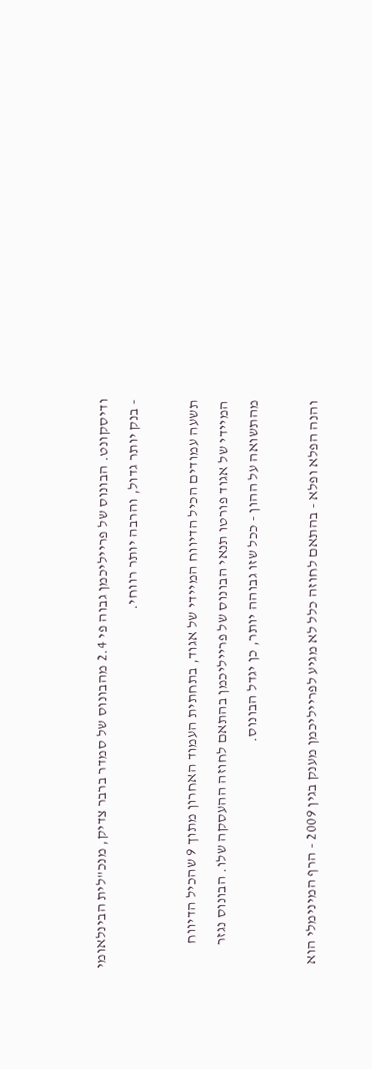ודיסקונט. הבונוס של פרייליכמן גבוה פי 2.4 מהבונוס של סמדר ברבר צדיק, מנכ"לית הבינלאומי - בנק יותר גדול, והרבה יותר רווחי.

תשעה עמודים הכיל הדיווח המיידי של אגוד, בתחתית העמוד האחרון מתוך 9 שהכיל הדיווח המיידי של אגוד פורטו תנאי הבונוס של פרייליכמן בהתאם לחוזה ההעסקה שלו. הבונוס נגזר מהתשואה על ההון - ככל שזו גבוהה יותר, כן יגדל הבונוס.

והנה הפלא ופלא - בהתאם לחוזה כלל לא מגיע לפרייליכמן מענק בגין 2009 - הרף המינימלי הוא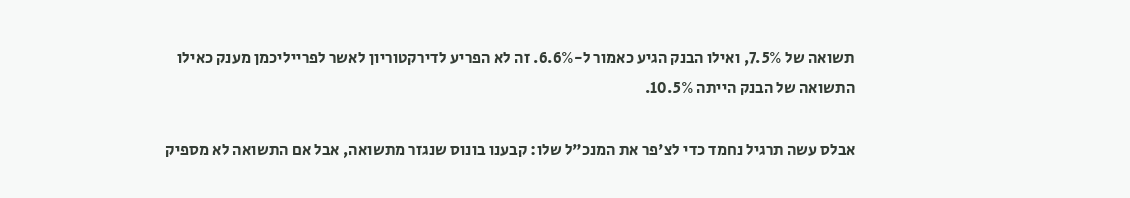תשואה של 7.5%, ואילו הבנק הגיע כאמור ל-6.6%. זה לא הפריע לדירקטוריון לאשר לפרייליכמן מענק כאילו התשואה של הבנק הייתה 10.5%.

אבלס עשה תרגיל נחמד כדי לצ'פר את המנכ"ל שלו: קבענו בונוס שנגזר מתשואה, אבל אם התשואה לא מספיק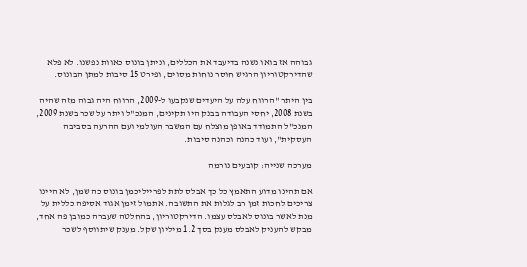גבוהה אז בואו נשנה בדיעבד את הכללים, וניתן בונוס כאוות נפשנו. לא פלא שהדירקטוריון הרגיש חוסר נוחות מסוים, ופירט 15 סיבות למתן הבונוס.

בין היתר "הרווח עלה על היעדים שנקבעו ל-2009, הרווח היה גבוה מזה שהיה בשנת 2008, יחסי העבודה בבנק היו תקינים, המנכ"ל ויתר על שכר בשנת 2009, המנכ"ל התמודד באופן מוצלח עם המשבר העולמי ועם ההרעה בסביבה העסקית", ועוד כהנה וכהנה סיבות.

מערכה שנייה: קובעים נורמה

אם תהינו מדוע התאמץ כל כך אבלס לתת לפרייליכמן בונוס כה שמן, לא היינו צריכים לחכות זמן רב לגלות את התשובה. אתמול זימן אגוד אסיפה כללית על מנת לאשר בונוס לאבלס עצמו. הדירקטוריון, בהחלטה שעברה כמובן פה אחד, מבקש להעניק לאבלס מענק בסך 1.2 מיליון שקל. מענק שיתווסף לשכר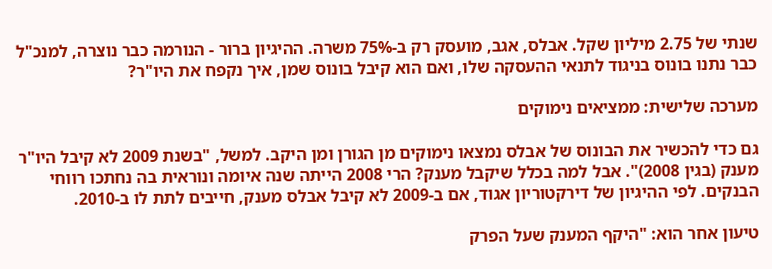שנתי של 2.75 מיליון שקל. אבלס, אגב, מועסק רק ב-75% משרה. ההיגיון ברור - הנורמה כבר נוצרה, למנכ"ל כבר נתנו בונוס בניגוד לתנאי ההעסקה שלו, ואם הוא קיבל בונוס שמן, איך נקפח את היו"ר?

מערכה שלישית: ממציאים נימוקים

גם כדי להכשיר את הבונוס של אבלס נמצאו נימוקים מן הגורן ומן היקב. למשל, "בשנת 2009 לא קיבל היו"ר מענק (בגין 2008)". אבל למה בכלל שיקבל מענק? הרי 2008 הייתה שנה איומה ונוראית בה נחתכו רווחי הבנקים. לפי ההיגיון של דירקטוריון אגוד, אם ב-2009 לא קיבל אבלס מענק, חייבים לתת לו ב-2010.

טיעון אחר הוא: "היקף המענק שעל הפרק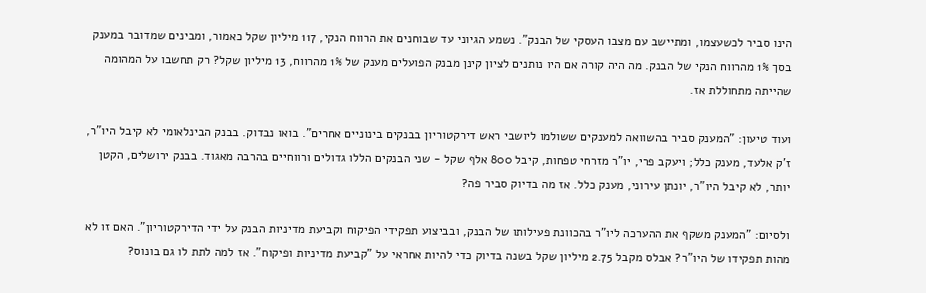הינו סביר לכשעצמו, ומתיישב עם מצבו העסקי של הבנק". נשמע הגיוני עד שבוחנים את הרווח הנקי, 117 מיליון שקל כאמור, ומבינים שמדובר במענק בסך 1% מהרווח הנקי של הבנק. מה היה קורה אם היו נותנים לציון קינן מבנק הפועלים מענק של 1% מהרווח, 13 מיליון שקל? רק תחשבו על המהומה שהייתה מתחוללת אז.

ועוד טיעון: "המענק סביר בהשוואה למענקים ששולמו ליושבי ראש דירקטוריון בבנקים בינוניים אחרים". בואו נבדוק. בבנק הבינלאומי לא קיבל היו"ר, ז'ק אלעד, מענק כלל; ויעקב פרי, יו"ר מזרחי טפחות, קיבל 800 אלף שקל - שני הבנקים הללו גדולים ורווחיים בהרבה מאגוד. בבנק ירושלים, הקטן יותר, לא קיבל היו"ר, יונתן עירוני, מענק כלל. אז מה בדיוק סביר פה?

ולסיום: "המענק משקף את ההערכה ליו"ר בהכוונת פעילותו של הבנק, ובביצוע תפקידי הפיקוח וקביעת מדיניות הבנק על ידי הדירקטוריון". האם זו לא מהות תפקידו של היו"ר? אבלס מקבל 2.75 מיליון שקל בשנה בדיוק כדי להיות אחראי על "קביעת מדיניות ופיקוח". אז למה לתת לו גם בונוס?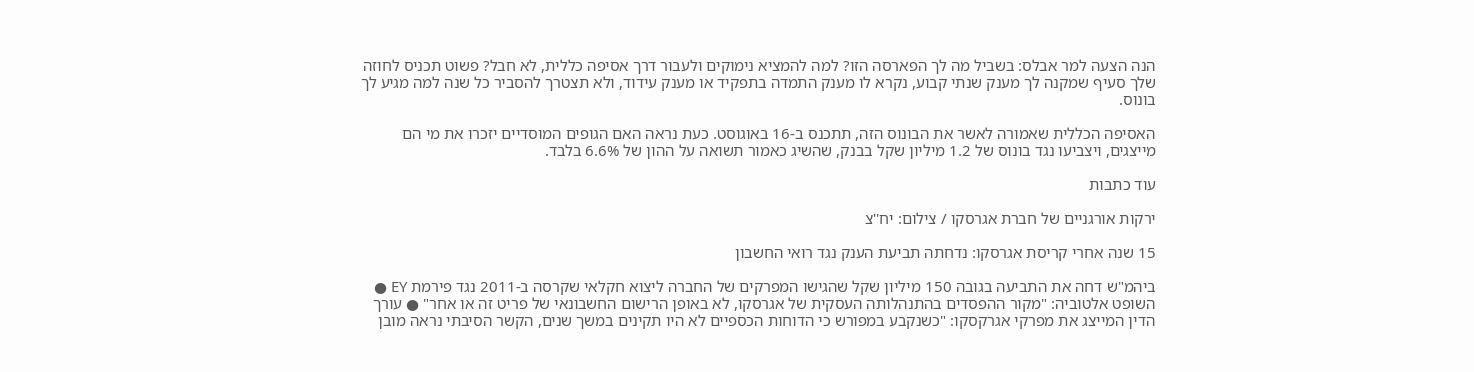הנה הצעה למר אבלס: בשביל מה לך הפארסה הזו? למה להמציא נימוקים ולעבור דרך אסיפה כללית, לא חבל? פשוט תכניס לחוזה שלך סעיף שמקנה לך מענק שנתי קבוע, נקרא לו מענק התמדה בתפקיד או מענק עידוד, ולא תצטרך להסביר כל שנה למה מגיע לך בונוס.

האסיפה הכללית שאמורה לאשר את הבונוס הזה, תתכנס ב-16 באוגוסט. כעת נראה האם הגופים המוסדיים יזכרו את מי הם מייצגים, ויצביעו נגד בונוס של 1.2 מיליון שקל בבנק, שהשיג כאמור תשואה על ההון של 6.6% בלבד.

עוד כתבות

ירקות אורגניים של חברת אגרסקו / צילום: יח''צ

15 שנה אחרי קריסת אגרסקו: נדחתה תביעת הענק נגד רואי החשבון

ביהמ"ש דחה את התביעה בגובה 150 מיליון שקל שהגישו המפרקים של החברה ליצוא חקלאי שקרסה ב-2011 נגד פירמת EY ● השופט אלטוביה: "מקור ההפסדים בהתנהלותה העסקית של אגרסקו, לא באופן הרישום החשבונאי של פריט זה או אחר" ● עורך הדין המייצג את מפרקי אגרקסקו: "כשנקבע במפורש כי הדוחות הכספיים לא היו תקינים במשך שנים, הקשר הסיבתי נראה מובן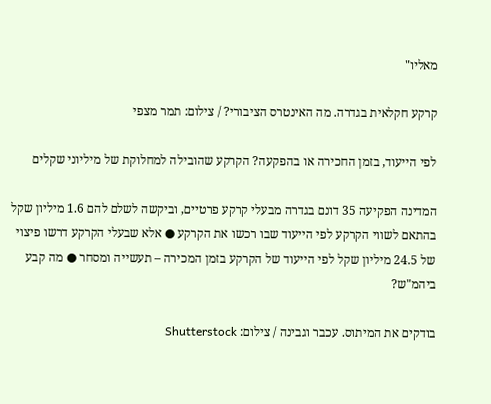מאליו"

קרקע חקלאית בגדרה. מה האינטרס הציבורי? / צילום: תמר מצפי

לפי הייעוד, בזמן החכירה או בהפקעה? הקרקע שהובילה למחלוקת של מיליוני שקלים

המדינה הפקיעה 35 דונם בגדרה מבעלי קרקע פרטיים, וביקשה לשלם להם 1.6 מיליון שקל בהתאם לשווי הקרקע לפי הייעוד שבו רכשו את הקרקע ● אלא שבעלי הקרקע דרשו פיצוי של 24.5 מיליון שקל לפי הייעוד של הקרקע בזמן המכירה – תעשייה ומסחר ● מה קבע ביהמ"ש?

בודקים את המיתוס. עכבר וגבינה / צילום: Shutterstock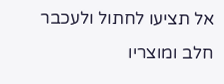אל תציעו לחתול ולעכבר חלב ומוצריו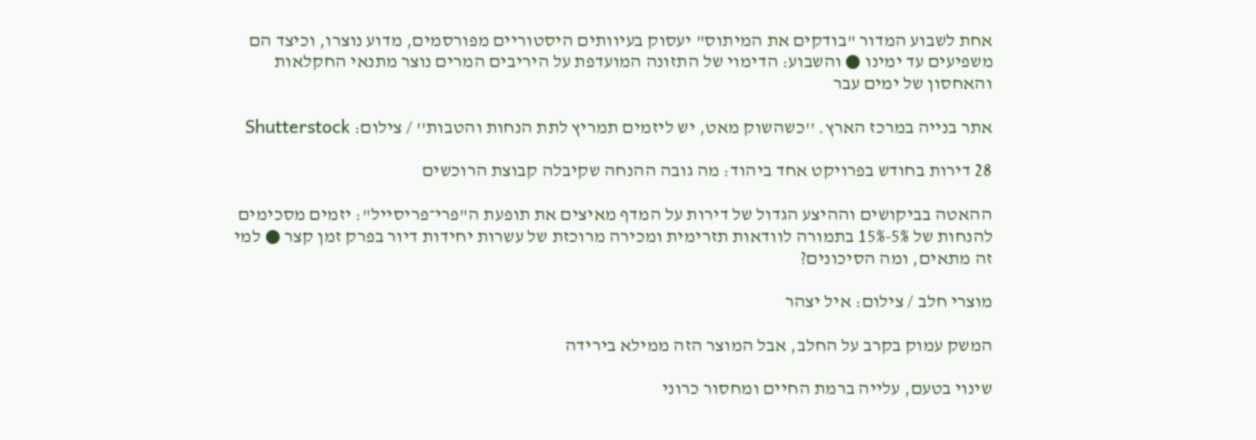אחת לשבוע המדור "בודקים את המיתוס" יעסוק בעיוותים היסטוריים מפורסמים, מדוע נוצרו, וכיצד הם משפיעים עד ימינו ● והשבוע: הדימוי של התזונה המועדפת על היריבים המרים נוצר מתנאי החקלאות והאחסון של ימים עבר

אתר בנייה במרכז הארץ. ''כשהשוק מאט, יש ליזמים תמריץ לתת הנחות והטבות'' / צילום: Shutterstock

28 דירות בחודש בפרויקט אחד ביהוד: מה גובה ההנחה שקיבלה קבוצת הרוכשים

ההאטה בביקושים וההיצע הגדול של דירות על המדף מאיצים את תופעת ה"פרי־פריסייל": יזמים מסכימים להנחות של 5%-15% בתמורה לוודאות תזרימית ומכירה מרוכזת של עשרות יחידות דיור בפרק זמן קצר ● למי זה מתאים, ומה הסיכונים?

מוצרי חלב / צילום: איל יצהר

המשק עמוק בקרב על החלב, אבל המוצר הזה ממילא בירידה

שינוי בטעם, עלייה ברמת החיים ומחסור כרוני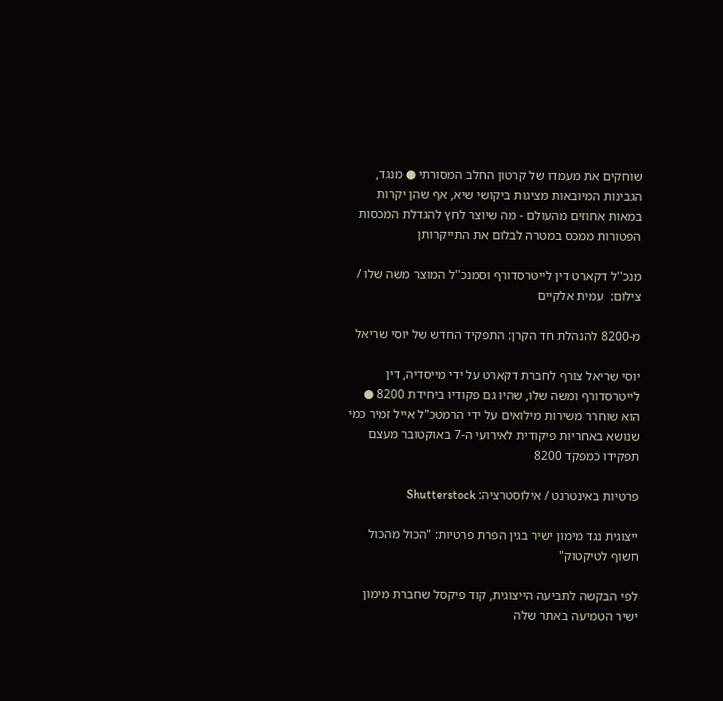שוחקים את מעמדו של קרטון החלב המסורתי ● מנגד, הגבינות המיובאות מציגות ביקושי שיא, אף שהן יקרות במאות אחוזים מהעולם - מה שיוצר לחץ להגדלת המכסות הפטורות ממכס במטרה לבלום את התייקרותן

מנכ''ל דקארט דין לייטרסדורף וסמנכ''ל המוצר משה שלו / צילום:  עמית אלקיים

מ-8200 להנהלת חד הקרן: התפקיד החדש של יוסי שריאל

יוסי שריאל צורף לחברת דקארט על ידי מייסדיה, דין לייטרסדורף ומשה שלו, שהיו גם פקודיו ביחידת 8200 ● הוא שוחרר משירות מילואים על ידי הרמטכ"ל אייל זמיר כמי שנושא באחריות פיקודית לאירועי ה-7 באוקטובר מעצם תפקידו כמפקד 8200

פרטיות באינטרנט / אילוסטרציה: Shutterstock

ייצוגית נגד מימון ישיר בגין הפרת פרטיות: "הכול מהכול חשוף לטיקטוק"

לפי הבקשה לתביעה הייצוגית, קוד פיקסל שחברת מימון ישיר הטמיעה באתר שלה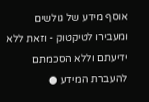אוסף מידע של גולשים ומעבירו לטיקטוק - וזאת ללא ידיעתם וללא הסכמתם להעברת המידע ●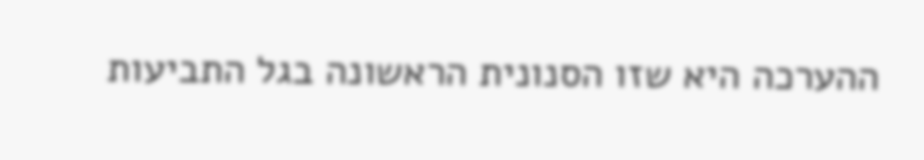ההערכה היא שזו הסנונית הראשונה בגל התביעות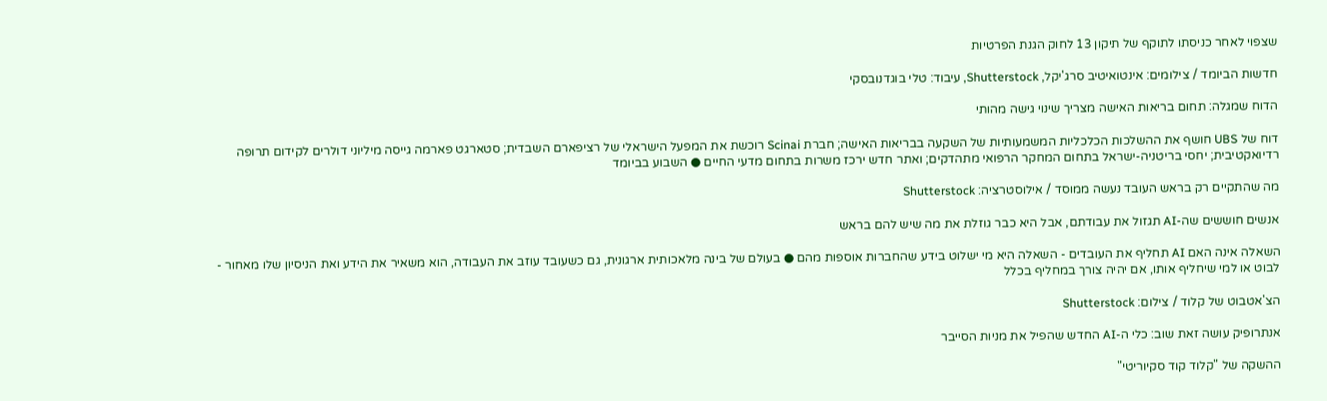שצפוי לאחר כניסתו לתוקף של תיקון 13 לחוק הגנת הפרטיות

חדשות הביומד / צילומים: אינטואיטיב סרג'יקל, Shutterstock, עיבוד: טלי בוגדנובסקי

הדוח שמגלה: תחום בריאות האישה מצריך שינוי גישה מהותי

דוח של UBS חושף את ההשלכות הכלכליות המשמעותיות של השקעה בבריאות האישה; חברת Scinai רוכשת את המפעל הישראלי של רציפארם השבדית; סטארגט פארמה גייסה מיליוני דולרים לקידום תרופה רדיואקטיבית; יחסי בריטניה-ישראל בתחום המחקר הרפואי מתהדקים; ואתר חדש ירכז משרות בתחום מדעי החיים ● השבוע בביומד

מה שהתקיים רק בראש העובד נעשה ממוסד / אילוסטרציה: Shutterstock

אנשים חוששים שה-AI תגזול את עבודתם, אבל היא כבר גוזלת את מה שיש להם בראש

השאלה אינה האם AI תחליף את העובדים - השאלה היא מי ישלוט בידע שהחברות אוספות מהם ● בעולם של בינה מלאכותית ארגונית, גם כשעובד עוזב את העבודה, הוא משאיר את הידע ואת הניסיון שלו מאחור - לבוט או למי שיחליף אותו, אם יהיה צורך במחליף בכלל

הצ'אטבוט של קלוד / צילום: Shutterstock

אנתרופיק עושה זאת שוב: כלי ה-AI החדש שהפיל את מניות הסייבר

ההשקה של "קלוד קוד סקיוריטי"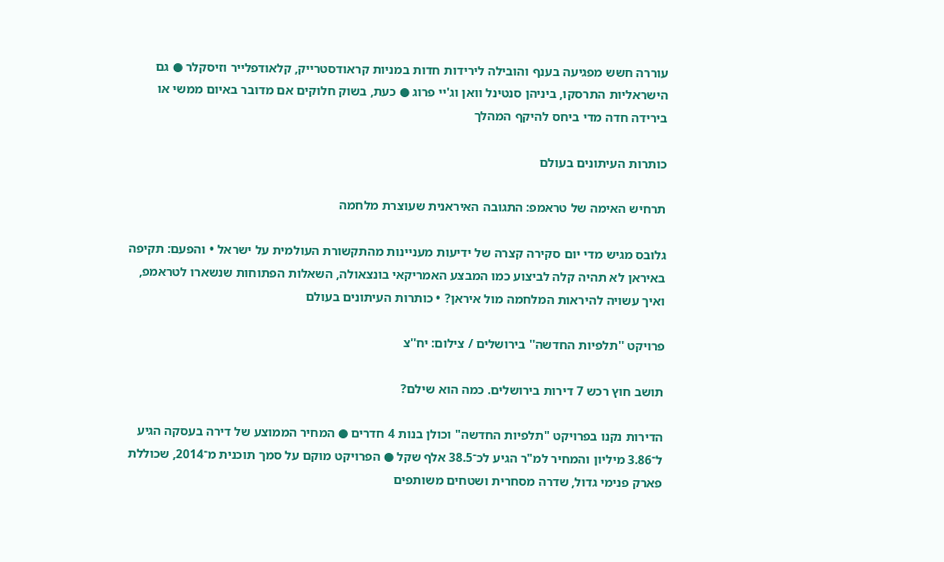עוררה חשש מפגיעה בענף והובילה לירידות חדות במניות קראודסטרייק, קלאודפלייר וזיסקלר ● גם הישראליות התרסקו, ביניהן סנטינל וואן וג'יי פרוג ● כעת, בשוק חלוקים אם מדובר באיום ממשי או בירידה חדה מדי ביחס להיקף המהלך

כותרות העיתונים בעולם

תרחיש האימה של טראמפ: התגובה האיראנית שעוצרת מלחמה

גלובס מגיש מדי יום סקירה קצרה של ידיעות מעניינות מהתקשורת העולמית על ישראל • והפעם: תקיפה באיראן לא תהיה קלה לביצוע כמו המבצע האמריקאי בונצאולה, השאלות הפתוחות שנשארו לטראמפ, ואיך עשויה להיראות המלחמה מול איראן? • כותרות העיתונים בעולם

פרויקט ''תלפיות החדשה'' בירושלים / צילום: יח''צ

תושב חוץ רכש 7 דירות בירושלים. כמה הוא שילם?

הדירות נקנו בפרויקט "תלפיות החדשה" וכולן בנות 4 חדרים ● המחיר הממוצע של דירה בעסקה הגיע ל־3.86 מיליון והמחיר למ"ר הגיע לכ־38.5 אלף שקל ● הפרויקט מוקם על סמך תוכנית מ־2014, שכוללת פארק פנימי גדול, שדרה מסחרית ושטחים משותפים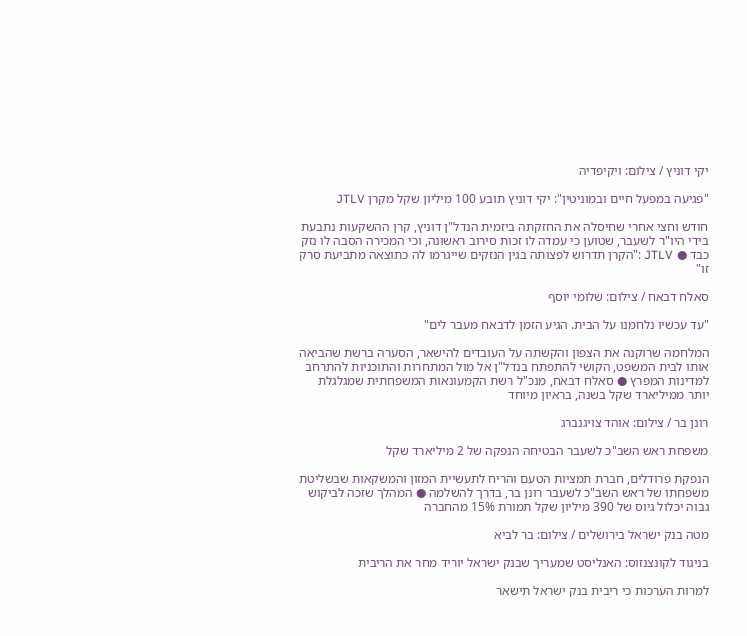יקי דוניץ / צילום: ויקיפדיה

"פגיעה במפעל חיים ובמוניטין": יקי דוניץ תובע 100 מיליון שקל מקרן JTLV

חודש וחצי אחרי שחיסלה את החזקתה ביזמית הנדל"ן דוניץ, קרן ההשקעות נתבעת בידי היו"ר לשעבר, שטוען כי עמדה לו זכות סירוב ראשונה, וכי המכירה הסבה לו נזק כבד ● JTLV :"הקרן תדרוש לפצותה בגין הנזקים שייגרמו לה כתוצאה מתביעת סרק זו"

סאלח דבאח / צילום: שלומי יוסף

"עד עכשיו נלחמנו על הבית. הגיע הזמן לדבאח מעבר לים"

המלחמה שרוקנה את הצפון והקשתה על העובדים להישאר, הסערה ברשת שהביאה אותו לבית המשפט, הקושי להתפתח בנדל"ן אל מול המתחרות והתוכניות להתרחב למדינות המפרץ ● סאלח דבאח, מנכ"ל רשת הקמעונאות המשפחתית שמגלגלת יותר ממיליארד שקל בשנה, בראיון מיוחד

רונן בר / צילום: אוהד צויגנברג

משפחת ראש השב"כ לשעבר הבטיחה הנפקה של 2 מיליארד שקל

הנפקת פרודלים, חברת תמציות הטעם והריח לתעשיית המזון והמשקאות שבשליטת משפחתו של ראש השב"כ לשעבר רונן בר, בדרך להשלמה ● המהלך שזכה לביקוש גבוה יכלול גיוס של 390 מיליון שקל תמורת 15% מהחברה

מטה בנק ישראל בירושלים / צילום: בר לביא

בניגוד לקונצנזוס: האנליסט שמעריך שבנק ישראל יוריד מחר את הריבית

למרות הערכות כי ריבית בנק ישראל תישאר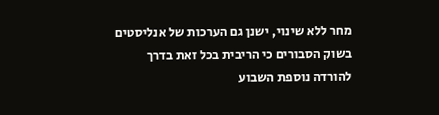מחר ללא שינוי, ישנן גם הערכות של אנליסטים בשוק הסבורים כי הריבית בכל זאת בדרך להורדה נוספת השבוע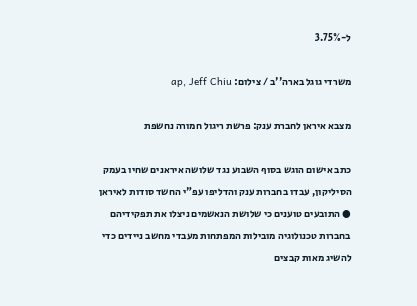ל-3.75%

משרדי גוגל בארה''ב / צילום: ap, Jeff Chiu

מצבא איראן לחברת ענק: פרשת ריגול חמורה נחשפת

כתב אישום הוגש בסוף השבוע נגד שלושה איראנים שחיו בעמק הסיליקון, עבדו בחברות ענק והדליפו עפ"י החשד סודות לאיראן ● התובעים טוענים כי שלושת הנאשמים ניצלו את תפקידיהם בחברות טכנולוגיה מובילות המפתחות מעבדי מחשב ניידים כדי להשיג מאות קבצים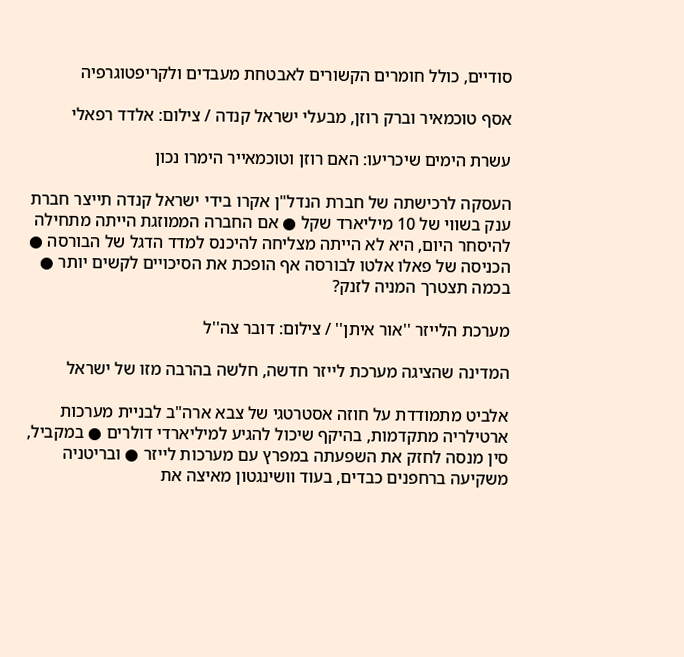סודיים, כולל חומרים הקשורים לאבטחת מעבדים ולקריפטוגרפיה

אסף טוכמאיר וברק רוזן, מבעלי ישראל קנדה / צילום: אלדד רפאלי

עשרת הימים שיכריעו: האם רוזן וטוכמאייר הימרו נכון

העסקה לרכישתה של חברת הנדל"ן אקרו בידי ישראל קנדה תייצר חברת ענק בשווי של 10 מיליארד שקל ● אם החברה הממוזגת הייתה מתחילה להיסחר היום, היא לא הייתה מצליחה להיכנס למדד הדגל של הבורסה ● הכניסה של פאלו אלטו לבורסה אף הופכת את הסיכויים לקשים יותר ● בכמה תצטרך המניה לזנק?

מערכת הלייזר ''אור איתן'' / צילום: דובר צה''ל

המדינה שהציגה מערכת לייזר חדשה, חלשה בהרבה מזו של ישראל

אלביט מתמודדת על חוזה אסטרטגי של צבא ארה"ב לבניית מערכות ארטילריה מתקדמות, בהיקף שיכול להגיע למיליארדי דולרים ● במקביל, סין מנסה לחזק את השפעתה במפרץ עם מערכות לייזר ● ובריטניה משקיעה ברחפנים כבדים, בעוד וושינגטון מאיצה את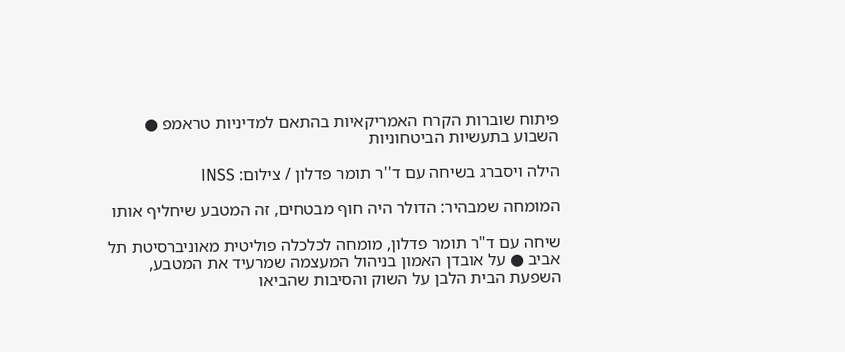פיתוח שוברות הקרח האמריקאיות בהתאם למדיניות טראמפ ● השבוע בתעשיות הביטחוניות

הילה ויסברג בשיחה עם ד''ר תומר פדלון / צילום: INSS

המומחה שמבהיר: הדולר היה חוף מבטחים, זה המטבע שיחליף אותו

שיחה עם ד"ר תומר פדלון, מומחה לכלכלה פוליטית מאוניברסיטת תל אביב ● על אובדן האמון בניהול המעצמה שמרעיד את המטבע, השפעת הבית הלבן על השוק והסיבות שהביאו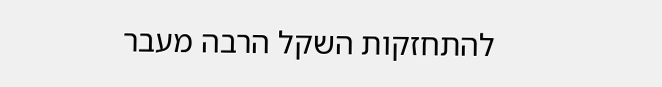להתחזקות השקל הרבה מעבר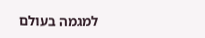למגמה בעולם